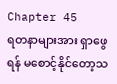Chapter 45
ရတနာများအား ရှာဖွေရန် မစောင့်နိုင်တော့သ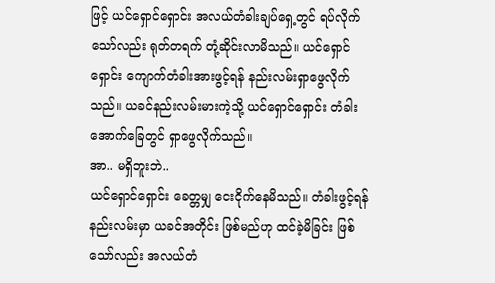ဖြင့် ယင်ရှောင်ရှောင်း အလယ်တံခါးချပ်ရှေ့တွင် ရပ်လိုက်သော်လည်း ရုတ်တရက် တုံ့ဆိုင်းလာမိသည်။ ယင်ရှောင်ရှောင်း ကျောက်တံခါးအားဖွင့်ရန် နည်းလမ်းရှာဖွေလိုက်သည်။ ယခင်နည်းလမ်းမားကဲ့သို့ ယင်ရှောင်ရှောင်း တံခါးအောက်ခြေတွင် ရှာဖွေလိုက်သည်။
အာ.. မရှိဘူးဘဲ..
ယင်ရှောင်ရှောင်း ခေတ္တမျှ ငေးငိုက်နေမိသည်။ တံခါးဖွင့်ရန် နည်းလမ်းမှာ ယခင်အတိုင်း ဖြစ်မည်ဟု ထင်ခဲ့မိခြင်း ဖြစ်သော်လည်း အလယ်တံ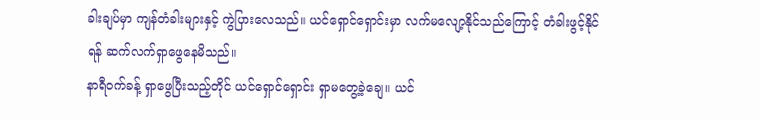ခါးချပ်မှာ ကျန်တံခါးများနှင့် ကွဲပြားလေသည်။ ယင်ရှောင်ရှောင်းမှာ လက်မလျော့နိုင်သည်ကြောင့် တံခါးဖွင့်နိုင်ရန် ဆက်လက်ရှာဖွေနေမိသည်။
နာရီဝက်ခန့် ရှာဖွေပြီးသည့်တိုင် ယင်ရှောင်ရှောင်း ရှာမတွေ့ခဲ့ချေ။ ယင်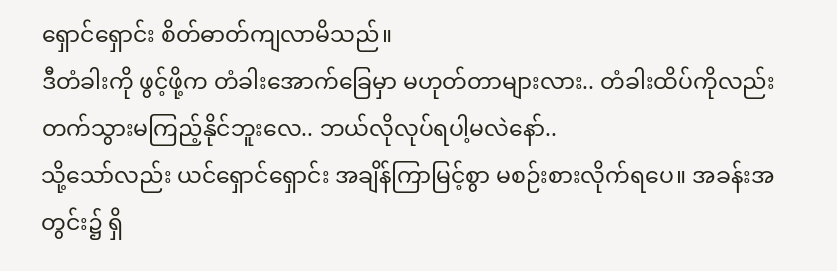ရှောင်ရှောင်း စိတ်ဓာတ်ကျလာမိသည်။
ဒီတံခါးကို ဖွင့်ဖို့က တံခါးအောက်ခြေမှာ မဟုတ်တာများလား.. တံခါးထိပ်ကိုလည်း တက်သွားမကြည့်နိုင်ဘူးလေ.. ဘယ်လိုလုပ်ရပါ့မလဲနော်..
သို့သော်လည်း ယင်ရှောင်ရှောင်း အချိန်ကြာမြင့်စွာ မစဉ်းစားလိုက်ရပေ။ အခန်းအတွင်း၌ ရှိ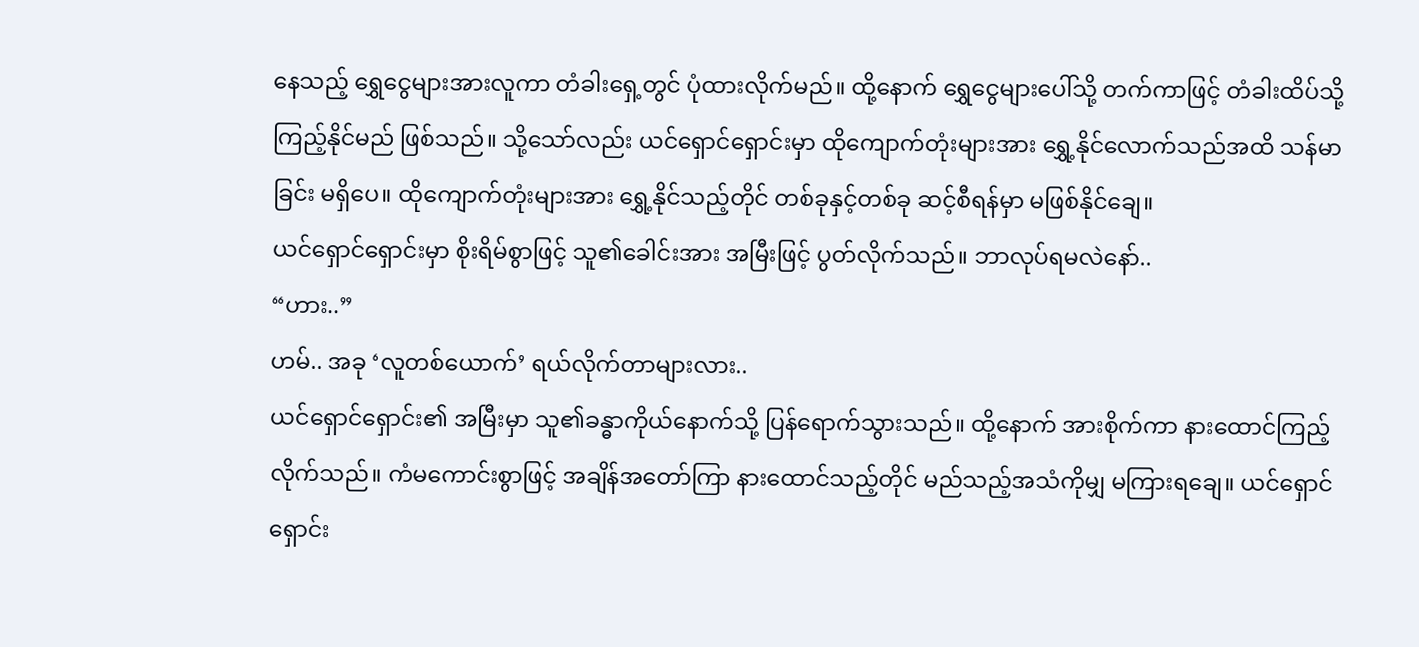နေသည့် ရွှေငွေများအားလူကာ တံခါးရှေ့တွင် ပုံထားလိုက်မည်။ ထို့နောက် ရွှေငွေများပေါ်သို့ တက်ကာဖြင့် တံခါးထိပ်သို့ ကြည့်နိုင်မည် ဖြစ်သည်။ သို့သော်လည်း ယင်ရှောင်ရှောင်းမှာ ထိုကျောက်တုံးများအား ရွှေ့နိုင်လောက်သည်အထိ သန်မာခြင်း မရှိပေ။ ထိုကျောက်တုံးများအား ရွှေ့နိုင်သည့်တိုင် တစ်ခုနှင့်တစ်ခု ဆင့်စီရန်မှာ မဖြစ်နိုင်ချေ။
ယင်ရှောင်ရှောင်းမှာ စိုးရိမ်စွာဖြင့် သူ၏ခေါင်းအား အမြီးဖြင့် ပွတ်လိုက်သည်။ ဘာလုပ်ရမလဲနော်..
“ဟား..”
ဟမ်.. အခု ‘လူတစ်ယောက်’ ရယ်လိုက်တာများလား..
ယင်ရှောင်ရှောင်း၏ အမြီးမှာ သူ၏ခန္ဓာကိုယ်နောက်သို့ ပြန်ရောက်သွားသည်။ ထို့နောက် အားစိုက်ကာ နားထောင်ကြည့်လိုက်သည်။ ကံမကောင်းစွာဖြင့် အချိန်အတော်ကြာ နားထောင်သည့်တိုင် မည်သည့်အသံကိုမျှ မကြားရချေ။ ယင်ရှောင်ရှောင်း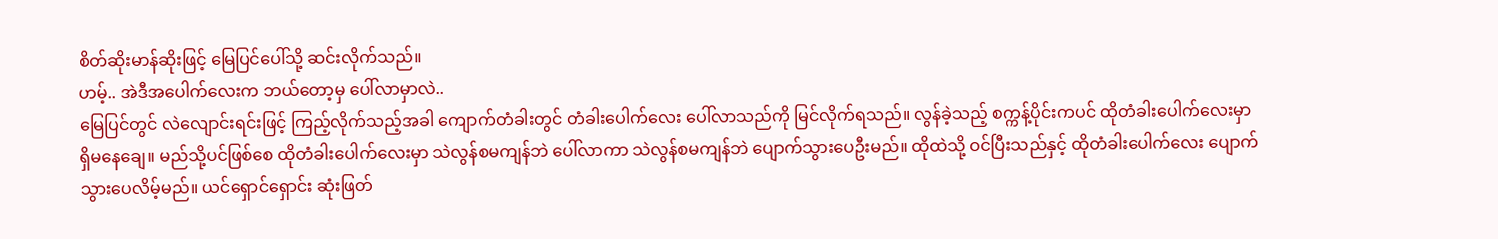စိတ်ဆိုးမာန်ဆိုးဖြင့် မြေပြင်ပေါ်သို့ ဆင်းလိုက်သည်။
ဟမ့်.. အဲဒီအပေါက်လေးက ဘယ်တော့မှ ပေါ်လာမှာလဲ..
မြေပြင်တွင် လဲလျောင်းရင်းဖြင့် ကြည့်လိုက်သည့်အခါ ကျောက်တံခါးတွင် တံခါးပေါက်လေး ပေါ်လာသည်ကို မြင်လိုက်ရသည်။ လွန်ခဲ့သည့် စက္ကန့်ပိုင်းကပင် ထိုတံခါးပေါက်လေးမှာ ရှိမနေချေ။ မည်သို့ပင်ဖြစ်စေ ထိုတံခါးပေါက်လေးမှာ သဲလွန်စမကျန်ဘဲ ပေါ်လာကာ သဲလွန်စမကျန်ဘဲ ပျောက်သွားပေဦးမည်။ ထိုထဲသို့ ဝင်ပြီးသည်နှင့် ထိုတံခါးပေါက်လေး ပျောက်သွားပေလိမ့်မည်။ ယင်ရှောင်ရှောင်း ဆုံးဖြတ်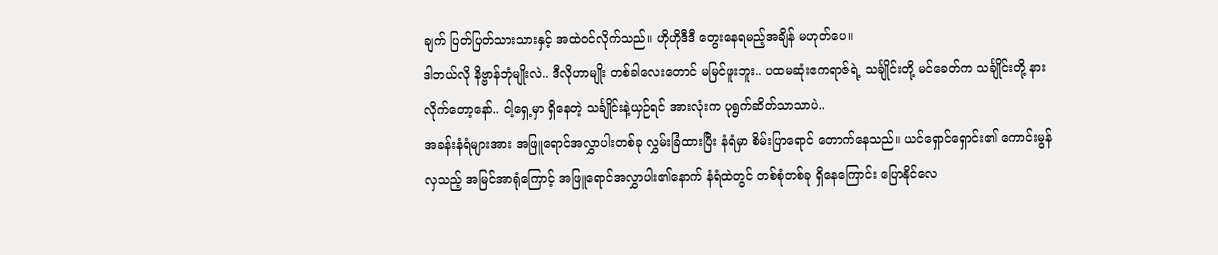ချက် ပြတ်ပြတ်သားသားနှင့် အထဲဝင်လိုက်သည်။ ဟိုဟိုဒီဒီ တွေးနေရမည့်အချိန် မဟုတ်ပေ။
ဒါဘယ်လို နိဗ္ဗာန်ဘုံမျိုးလဲ.. ဒီလိုဟာမျိုး တစ်ခါလေးတောင် မမြင်ဖူးဘူး.. ပထမဆုံးဧကရာဇ်ရဲ့ သင်္ချိုင်းတို့ မင်ခေတ်က သင်္ချိုင်းတို့ နားလိုက်တော့နော်.. ငါ့ရှေ့မှာ ရှိနေတဲ့ သင်္ချိုင်းနဲ့ယှဉ်ရင် အားလုံးက ပုရွက်ဆိတ်သာသာပဲ..
အခန်းနံရံများအား အဖြူရောင်အလွှာပါးတစ်ခု လွှမ်းခြံထားပြီး နံရံမှာ စိမ်းပြာရောင် တောက်နေသည်။ ယင်ရှောင်ရှောင်း၏ ကောင်းမွန်လှသည့် အမြင်အာရုံကြောင့် အဖြူရောင်အလွှာပါး၏နောက် နံရံထဲတွင် တစ်စုံတစ်ခု ရှိနေကြောင်း ပြောနိုင်လေ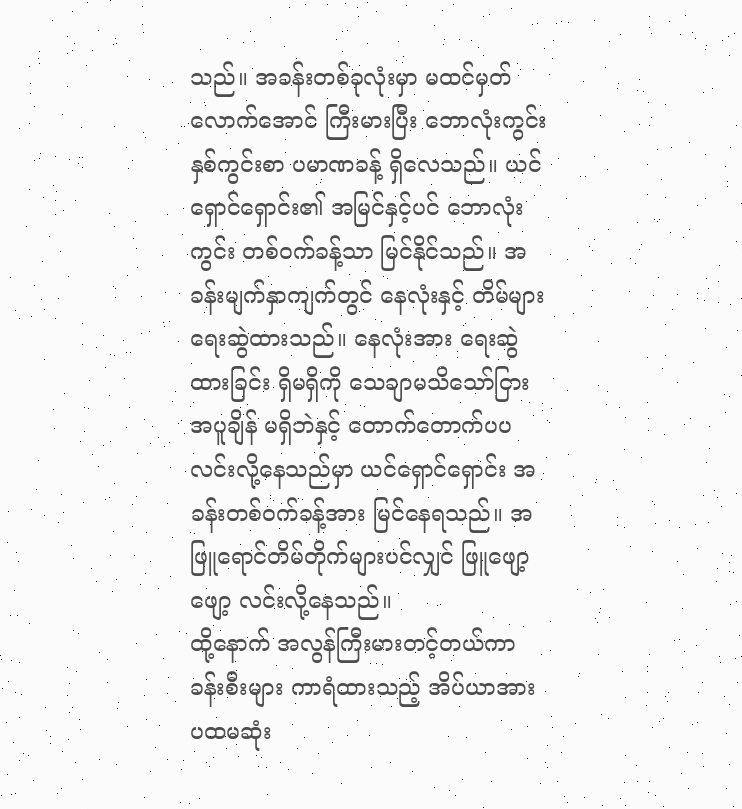သည်။ အခန်းတစ်ခုလုံးမှာ မထင်မှတ်လောက်အောင် ကြီးမားပြီး ဘောလုံးကွင်း နှစ်ကွင်းစာ ပမာဏခန့် ရှိလေသည်။ ယင်ရှောင်ရှောင်း၏ အမြင်နှင့်ပင် ဘောလုံးကွင်း တစ်ဝက်ခန့်သာ မြင်နိုင်သည်။ အခန်းမျက်နှာကျက်တွင် နေလုံးနှင့် တိမ်များ ရေးဆွဲထားသည်။ နေလုံးအား ရေးဆွဲထားခြင်း ရှိမရှိကို သေချာမသိသော်ငြား အပူချိန် မရှိဘဲနှင့် တောက်တောက်ပပ လင်းလို့နေသည်မှာ ယင်ရှောင်ရှောင်း အခန်းတစ်ဝက်ခန့်အား မြင်နေရသည်။ အဖြူရောင်တိမ်တိုက်များပင်လျှင် ဖြူဖျော့ဖျော့ လင်းလို့နေသည်။
ထို့နောက် အလွန်ကြီးမားတင့်တယ်ကာ ခန်းစီးများ ကာရံထားသည့် အိပ်ယာအား ပထမဆုံး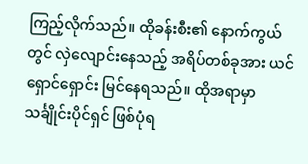ကြည့်လိုက်သည်။ ထိုခန်းစီး၏ နောက်ကွယ်တွင် လှဲလျောင်းနေသည့် အရိပ်တစ်ခုအား ယင်ရှောင်ရှောင်း မြင်နေရသည်။ ထိုအရာမှာ သင်္ချိုင်းပိုင်ရှင် ဖြစ်ပုံရ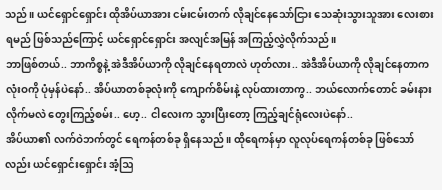သည်။ ယင်ရှောင်ရှောင်း ထိုအိပ်ယာအား ငမ်းငမ်းတက် လိုချင်နေသော်ငြား သေဆုံးသွားသူအား လေးစားရမည် ဖြစ်သည်ကြောင့် ယင်ရှောင်ရှောင်း အလျင်အမြန် အကြည့်လွှဲလိုက်သည်။
ဘာဖြစ်တယ်.. ဘာကိစ္စနဲ့ အဲဒီအိပ်ယာကို လိုချင်နေရတာလဲ ဟုတ်လား.. အဲဒီအိပ်ယာကို လိုချင်နေတာက လုံးဝကို ပုံမှန်ပဲနော်.. အိပ်ယာတစ်ခုလုံးကို ကျောက်စိမ်းနဲ့ လုပ်ထားတာကွ.. ဘယ်လောက်တောင် ခမ်းနားလိုက်မလဲ တွေးကြည့်စမ်း.. ဟေ့.. ငါလေးက သွားပြီးတော့ ကြည့်ချင်ရုံလေးပဲနော်..
အိပ်ယာ၏ လက်ဝဲဘက်တွင် ရေကန်တစ်ခု ရှိနေသည်။ ထိုရေကန်မှာ လူလုပ်ရေကန်တစ်ခု ဖြစ်သော်လည်း ယင်ရှောင်းရှောင်း အံ့ဩ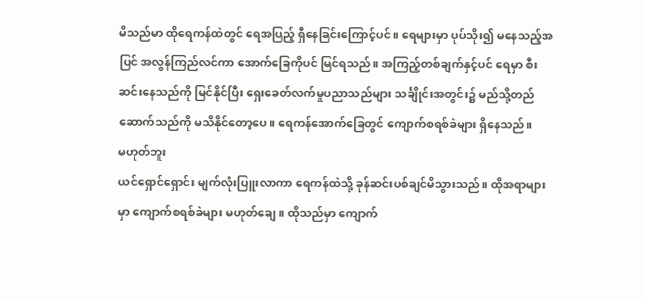မိသည်မာ ထိုရေကန်ထဲတွင် ရေအပြည့် ရှီနေခြင်းကြောင့်ပင်။ ရေများမှာ ပုပ်သိုး၍ မနေသည့်အပြင် အလွန်ကြည်လင်ကာ အောက်ခြေကိုပင် မြင်ရသည်။ အကြည့်တစ်ချက်နှင့်ပင် ရေမှာ စီးဆင်းနေသည်ကို မြင်နိုင်ပြီး ရှေးခေတ်လက်မှုပညာသည်များ သင်္ချိုင်းအတွင်း၌ မည်သို့တည်ဆောက်သည်ကို မသိနိုင်တော့ပေ။ ရေကန်အောက်ခြေတွင် ကျောက်စရစ်ခဲများ ရှိနေသည်။
မဟုတ်ဘူး
ယင်ရှောင်ရှောင်း မျက်လုံးပြူးလာကာ ရေကန်ထဲသို့ ခုန်ဆင်းပစ်ချင်မိသွားသည်။ ထိုအရာများမှာ ကျောက်စရစ်ခဲများ မဟုတ်ချေ။ ထိုသည်မှာ ကျောက်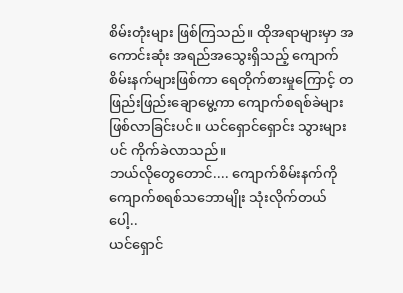စိမ်းတုံးများ ဖြစ်ကြသည်။ ထိုအရာများမှာ အကောင်းဆုံး အရည်အသွေးရှိသည့် ကျောက်စိမ်းနက်များဖြစ်ကာ ရေတိုက်စားမှုကြောင့် တဖြည်းဖြည်းချောမွေ့ကာ ကျောက်စရစ်ခဲများ ဖြစ်လာခြင်းပင်။ ယင်ရှောင်ရှောင်း သွားများပင် ကိုက်ခဲလာသည်။
ဘယ်လိုတွေတောင်.... ကျောက်စိမ်းနက်ကို ကျောက်စရစ်သဘောမျိုး သုံးလိုက်တယ်ပေါ့..
ယင်ရှောင်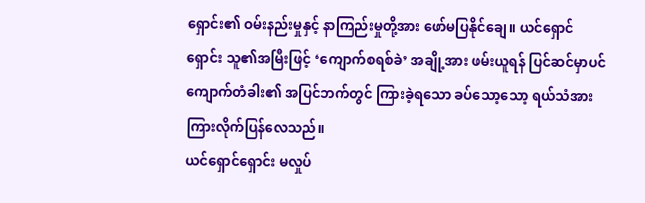ရှောင်း၏ ဝမ်းနည်းမှုနှင့် နာကြည်းမှုတို့အား ဖော်မပြနိုင်ချေ။ ယင်ရှောင်ရှောင်း သူ၏အမြီးဖြင့် ‘ကျောက်စရစ်ခဲ’ အချို့အား ဖမ်းယူရန် ပြင်ဆင်မှာပင် ကျောက်တံခါး၏ အပြင်ဘက်တွင် ကြားခဲ့ရသော ခပ်သော့သော့ ရယ်သံအား ကြားလိုက်ပြန်လေသည်။
ယင်ရှောင်ရှောင်း မလှုပ်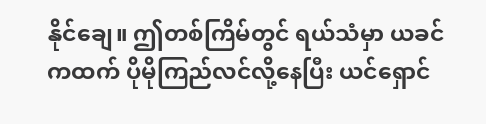နိုင်ချေ။ ဤတစ်ကြိမ်တွင် ရယ်သံမှာ ယခင်ကထက် ပိုမိုကြည်လင်လို့နေပြီး ယင်ရှောင်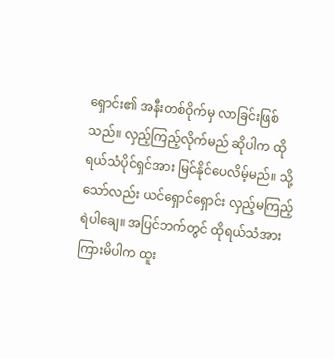ရှောင်း၏ အနီးတစ်ဝိုက်မှ လာခြင်းဖြစ်သည်။ လှည့်ကြည့်လိုက်မည် ဆိုပါက ထိုရယ်သံပိုင်ရှင်အား မြင်နိုင်ပေလိမ့်မည်။ သို့သော်လည်း ယင်ရှောင်ရှောင်း လှည့်မကြည့်ရဲပါချေ။ အပြင်ဘက်တွင် ထိုရယ်သံအား ကြားမိပါက ထူး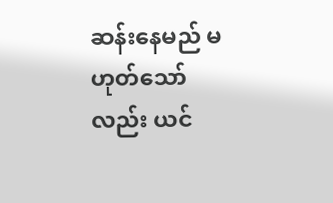ဆန်းနေမည် မဟုတ်သော်လည်း ယင်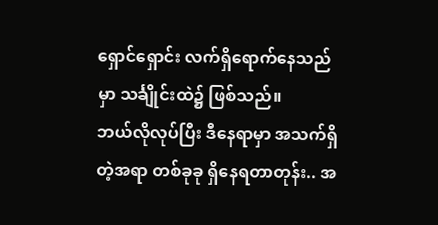ရှောင်ရှောင်း လက်ရှိရောက်နေသည်မှာ သင်္ချိုင်းထဲ၌ ဖြစ်သည်။
ဘယ်လိုလုပ်ပြီး ဒီနေရာမှာ အသက်ရှိတဲ့အရာ တစ်ခုခု ရှိနေရတာတုန်း.. အ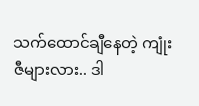သက်ထောင်ချီနေတဲ့ ကျုံးဇီများလား.. ဒါ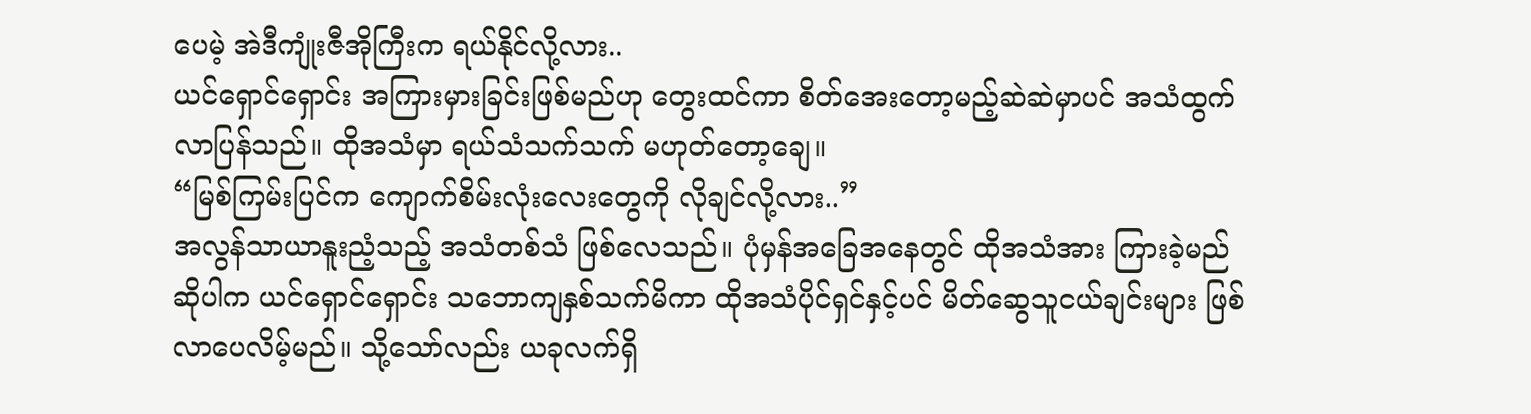ပေမဲ့ အဲဒီကျုံးဇီအိုကြီးက ရယ်နိုင်လို့လား..
ယင်ရှောင်ရှောင်း အကြားမှားခြင်းဖြစ်မည်ဟု တွေးထင်ကာ စိတ်အေးတော့မည့်ဆဲဆဲမှာပင် အသံထွက်လာပြန်သည်။ ထိုအသံမှာ ရယ်သံသက်သက် မဟုတ်တော့ချေ။
“မြစ်ကြမ်းပြင်က ကျောက်စိမ်းလုံးလေးတွေကို လိုချင်လို့လား..”
အလွန်သာယာနူးညံ့သည့် အသံတစ်သံ ဖြစ်လေသည်။ ပုံမှန်အခြေအနေတွင် ထိုအသံအား ကြားခဲ့မည်ဆိုပါက ယင်ရှောင်ရှောင်း သဘောကျနှစ်သက်မိကာ ထိုအသံပိုင်ရှင်နှင့်ပင် မိတ်ဆွေသူငယ်ချင်းများ ဖြစ်လာပေလိမ့်မည်။ သို့သော်လည်း ယခုလက်ရှိ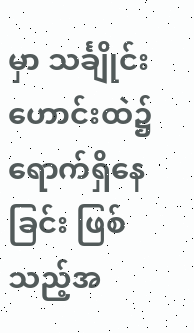မှာ သင်္ချိုင်းဟောင်းထဲ၌ ရောက်ရှိနေခြင်း ဖြစ်သည့်အ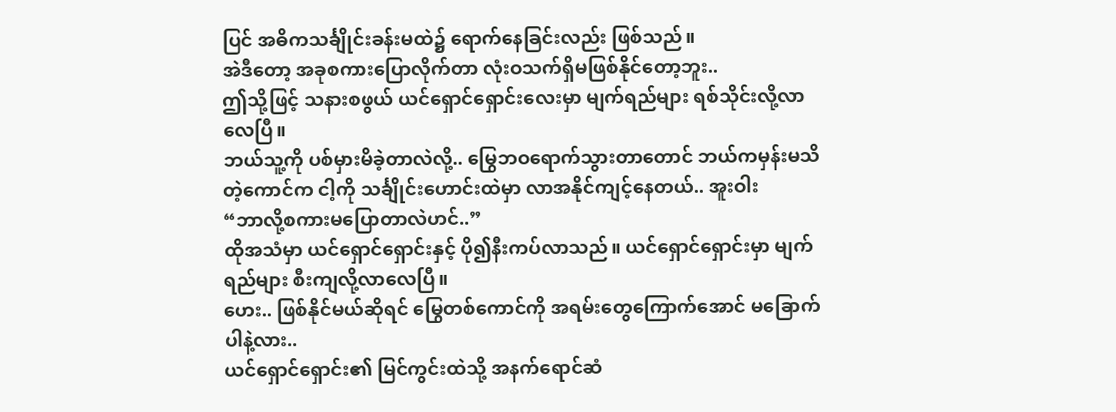ပြင် အဓိကသင်္ချိုင်းခန်းမထဲ၌ ရောက်နေခြင်းလည်း ဖြစ်သည်။
အဲဒီတော့ အခုစကားပြောလိုက်တာ လုံးဝသက်ရှိမဖြစ်နိုင်တော့ဘူး..
ဤသို့ဖြင့် သနားစဖွယ် ယင်ရှောင်ရှောင်းလေးမှာ မျက်ရည်များ ရစ်သိုင်းလို့လာလေပြီ။
ဘယ်သူ့ကို ပစ်မှားမိခဲ့တာလဲလို့.. မြွေဘဝရောက်သွားတာတောင် ဘယ်ကမှန်းမသိတဲ့ကောင်က ငါ့ကို သင်္ချိုင်းဟောင်းထဲမှာ လာအနိုင်ကျင့်နေတယ်.. အူးဝါး
“ဘာလို့စကားမပြောတာလဲဟင်..”
ထိုအသံမှာ ယင်ရှောင်ရှောင်းနှင့် ပို၍နီးကပ်လာသည်။ ယင်ရှောင်ရှောင်းမှာ မျက်ရည်များ စီးကျလို့လာလေပြီ။
ဟေး.. ဖြစ်နိုင်မယ်ဆိုရင် မြွေတစ်ကောင်ကို အရမ်းတွေကြောက်အောင် မခြောက်ပါနဲ့လား..
ယင်ရှောင်ရှောင်း၏ မြင်ကွင်းထဲသို့ အနက်ရောင်ဆံ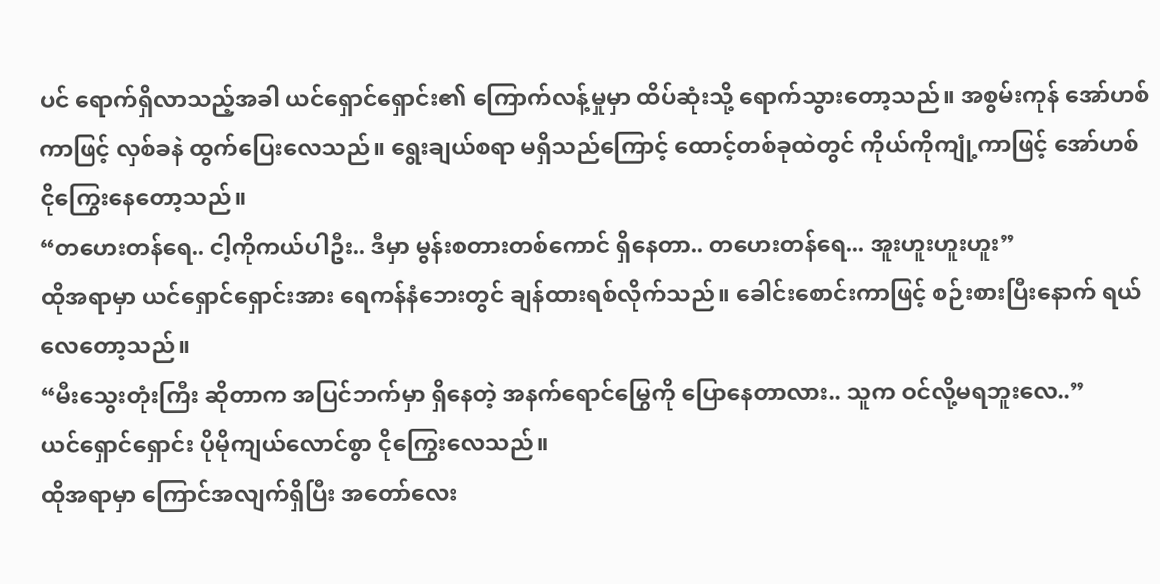ပင် ရောက်ရှိလာသည့်အခါ ယင်ရှောင်ရှောင်း၏ ကြောက်လန့်မှုမှာ ထိပ်ဆုံးသို့ ရောက်သွားတော့သည်။ အစွမ်းကုန် အော်ဟစ်ကာဖြင့် လှစ်ခနဲ ထွက်ပြေးလေသည်။ ရွေးချယ်စရာ မရှိသည်ကြောင့် ထောင့်တစ်ခုထဲတွင် ကိုယ်ကိုကျုံ့ကာဖြင့် အော်ဟစ်ငိုကြွေးနေတော့သည်။
“တဟေးတန်ရေ.. ငါ့ကိုကယ်ပါဦး.. ဒီမှာ မွန်းစတားတစ်ကောင် ရှိနေတာ.. တဟေးတန်ရေ... အူးဟူးဟူးဟူး”
ထိုအရာမှာ ယင်ရှောင်ရှောင်းအား ရေကန်နံဘေးတွင် ချန်ထားရစ်လိုက်သည်။ ခေါင်းစောင်းကာဖြင့် စဉ်းစားပြီးနောက် ရယ်လေတော့သည်။
“မီးသွေးတုံးကြီး ဆိုတာက အပြင်ဘက်မှာ ရှိနေတဲ့ အနက်ရောင်မြွေကို ပြောနေတာလား.. သူက ဝင်လို့မရဘူးလေ..”
ယင်ရှောင်ရှောင်း ပိုမိုကျယ်လောင်စွာ ငိုကြွေးလေသည်။
ထိုအရာမှာ ကြောင်အလျက်ရှိပြီး အတော်လေး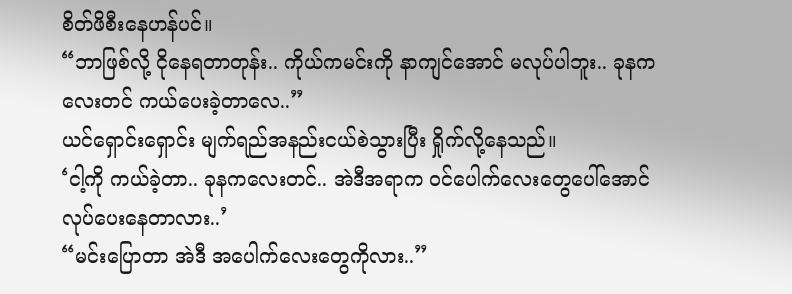စိတ်ဖိစီးနေဟန်ပင်။
“ဘာဖြစ်လို့ ငိုနေရတာတုန်း.. ကိုယ်ကမင်းကို နာကျင်အောင် မလုပ်ပါဘူး.. ခုနကလေးတင် ကယ်ပေးခဲ့တာလေ..”
ယင်ရှောင်းရှောင်း မျက်ရည်အနည်းငယ်စဲသွားပြီး ရှိုက်လို့နေသည်။
‘ငါ့ကို ကယ်ခဲ့တာ.. ခုနကလေးတင်.. အဲဒီအရာက ဝင်ပေါက်လေးတွေပေါ်အောင် လုပ်ပေးနေတာလား..’
“မင်းပြောတာ အဲဒီ အပေါက်လေးတွေကိုလား..”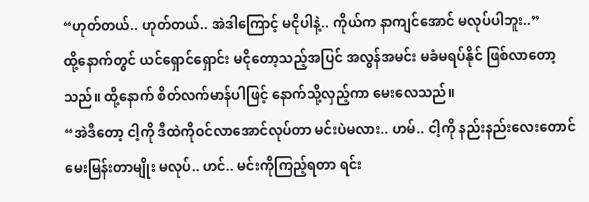“ဟုတ်တယ်.. ဟုတ်တယ်.. အဲဒါကြောင့် မငိုပါနဲ့.. ကိုယ်က နာကျင်အောင် မလုပ်ပါဘူး..”
ထို့နောက်တွင် ယင်ရှောင်ရှောင်း မငိုတော့သည့်အပြင် အလွန်အမင်း မခံမရပ်နိုင် ဖြစ်လာတော့သည်။ ထို့နောက် စိတ်လက်မာန်ပါဖြင့် နောက်သို့လှည့်ကာ မေးလေသည်။
“အဲဒီတော့ ငါ့ကို ဒီထဲကိုဝင်လာအောင်လုပ်တာ မင်းပဲမလား.. ဟမ်.. ငါ့ကို နည်းနည်းလေးတောင် မေးမြန်းတာမျိုး မလုပ်.. ဟင်.. မင်းကိုကြည့်ရတာ ရင်း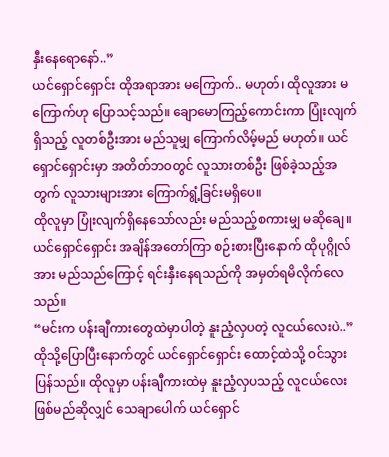နှီးနေရောနော်..”
ယင်ရှောင်ရှောင်း ထိုအရာအား မကြောက်.. မဟုတ်၊ ထိုလူအား မကြောက်ဟု ပြောသင့်သည်။ ချောမောကြည့်ကောင်းကာ ပြုံးလျက်ရှိသည့် လူတစ်ဦးအား မည်သူမျှ ကြောက်လိမ့်မည် မဟုတ်။ ယင်ရှောင်ရှောင်းမှာ အတိတ်ဘဝတွင် လူသားတစ်ဦး ဖြစ်ခဲ့သည့်အတွက် လူသားများအား ကြောက်ရွံ့ခြင်းမရှိပေ။
ထိုလူမှာ ပြုံးလျက်ရှိနေသော်လည်း မည်သည့်စကားမျှ မဆိုချေ။ ယင်ရှောင်ရှောင်း အချိန်အတော်ကြာ စဉ်းစားပြီးနောက် ထိုပုဂ္ဂိုလ်အား မည်သည်ကြောင့် ရင်းနှီးနေရသည်ကို အမှတ်ရမိလိုက်လေသည်။
“မင်းက ပန်းချီကားတွေထဲမှာပါတဲ့ နူးညံ့လှပတဲ့ လူငယ်လေးပဲ..”
ထိုသို့ပြောပြီးနောက်တွင် ယင်ရှောင်ရှောင်း ထောင့်ထဲသို့ ဝင်သွားပြန်သည်။ ထိုလူမှာ ပန်းချီကားထဲမှ နူးညံ့လှပသည့် လူငယ်လေး ဖြစ်မည်ဆိုလျှင် သေချာပေါက် ယင်ရှောင်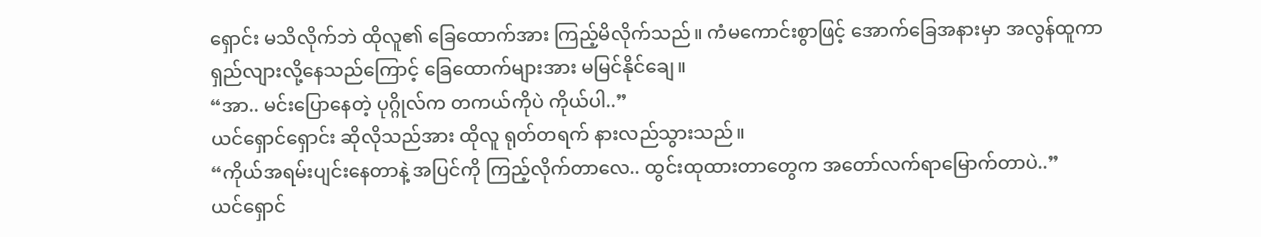ရှောင်း မသိလိုက်ဘဲ ထိုလူ၏ ခြေထောက်အား ကြည့်မိလိုက်သည်။ ကံမကောင်းစွာဖြင့် အောက်ခြေအနားမှာ အလွန်ထူကာ ရှည်လျားလို့နေသည်ကြောင့် ခြေထောက်များအား မမြင်နိုင်ချေ။
“အာ.. မင်းပြောနေတဲ့ ပုဂ္ဂိုလ်က တကယ်ကိုပဲ ကိုယ်ပါ..”
ယင်ရှောင်ရှောင်း ဆိုလိုသည်အား ထိုလူ ရုတ်တရက် နားလည်သွားသည်။
“ကိုယ်အရမ်းပျင်းနေတာနဲ့ အပြင်ကို ကြည့်လိုက်တာလေ.. ထွင်းထုထားတာတွေက အတော်လက်ရာမြောက်တာပဲ..”
ယင်ရှောင်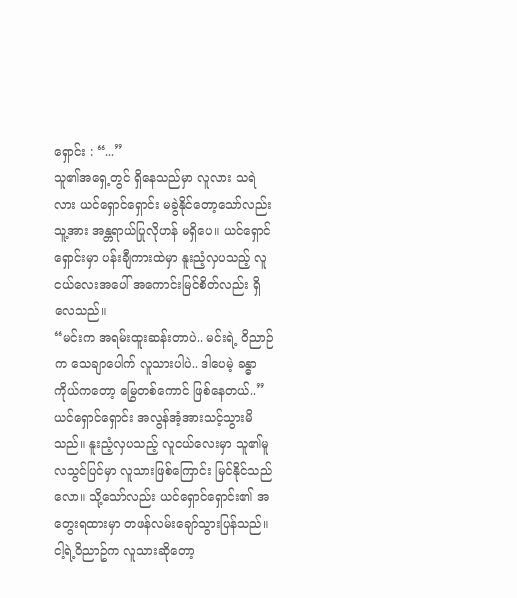ရှောင်း : “...”
သူ၏အရှေ့တွင် ရှိနေသည်မှာ လူလား သရဲလား ယင်ရှောင်ရှောင်း မခွဲနိုင်တော့သော်လည်း သူ့အား အန္တရာယ်ပြုလိုဟန် မရှိပေ။ ယင်ရှောင်ရှောင်းမှာ ပန်းချီကားထဲမှာ နူးညံ့လှပသည့် လူငယ်လေးအပေါ် အကောင်းမြင်စိတ်လည်း ရှိလေသည်။
“မင်းက အရမ်းထူးဆန်းတာပဲ.. မင်းရဲ့ ဝိညာဉ်က သေချာပေါက် လူသားပါပဲ.. ဒါပေမဲ့ ခန္ဓာကိုယ်ကတော့ မြွေတစ်ကောင် ဖြစ်နေတယ်..”
ယင်ရှောင်ရှောင်း အလွန်အံ့အားသင့်သွားမိသည်။ နူးညံ့လှပသည့် လူငယ်လေးမှာ သူ၏မူလသွင်ပြင်မှာ လူသားဖြစ်ကြောင်း မြင်နိုင်သည်လော။ သို့သော်လည်း ယင်ရှောင်ရှောင်း၏ အတွေးရထားမှာ တဖန်လမ်းချော်သွားပြန်သည်။
ငါ့ရဲ့ဝိညာဥ်က လူသားဆိုတော့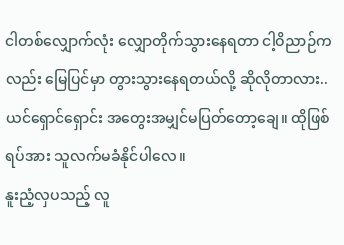ငါတစ်လျှောက်လုံး လျှောတိုက်သွားနေရတာ ငါ့ဝိညာဉ်ကလည်း မြေပြင်မှာ တွားသွားနေရတယ်လို့ ဆိုလိုတာလား..
ယင်ရှောင်ရှောင်း အတွေးအမျှင်မပြတ်တော့ချေ။ ထိုဖြစ်ရပ်အား သူလက်မခံနိုင်ပါလေ။
နူးညံ့လှပသည့် လူ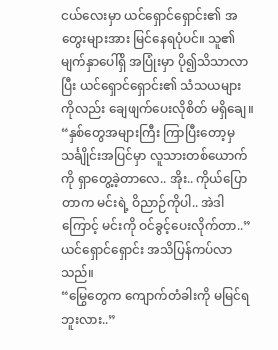ငယ်လေးမှာ ယင်ရှောင်ရှောင်း၏ အတွေးများအား မြင်နေရပုံပင်။ သူ၏မျက်နှာပေါ်ရှိ အပြုံးမှာ ပို၍သိသာလာပြီး ယင်ရှောင်ရှောင်း၏ သံသယများကိုလည်း ချေဖျက်ပေးလိုစိတ် မရှိချေ။
“နှစ်တွေအများကြီး ကြာပြီးတော့မှ သင်္ချိုင်းအပြင်မှာ လူသားတစ်ယောက်ကို ရှာတွေ့ခဲ့တာလေ.. အိုး.. ကိုယ်ပြောတာက မင်းရဲ့ ဝိညာဉ်ကိုပါ.. အဲဒါကြောင့် မင်းကို ဝင်ခွင့်ပေးလိုက်တာ..”
ယင်ရှောင်ရှောင်း အသိပြန်ကပ်လာသည်။
“မြွေတွေက ကျောက်တံခါးကို မမြင်ရဘူးလား..”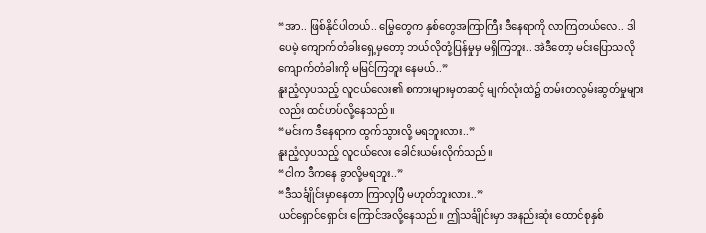“အာ.. ဖြစ်နိုင်ပါတယ်.. မြွေတွေက နှစ်တွေအကြာကြီး ဒီနေရာကို လာကြတယ်လေ.. ဒါပေမဲ့ ကျောက်တံခါးရှေ့မှတော့ ဘယ်လိုတုံ့ပြန်မှုမှ မရှိကြဘူး.. အဲဒီတော့ မင်းပြောသလို ကျောက်တံခါးကို မမြင်ကြဘူး နေမယ်..”
နူးညံ့လှပသည့် လူငယ်လေး၏ စကားများမှတဆင့် မျက်လုံးထဲ၌ တမ်းတလွမ်းဆွတ်မှုများလည်း ထင်ဟပ်လို့နေသည်။
“မင်းက ဒီနေရာက ထွက်သွားလို့ မရဘူးလား..”
နူးညံ့လှပသည့် လူငယ်လေး ခေါင်းယမ်းလိုက်သည်။
“ငါက ဒီကနေ ခွာလို့မရဘူး..”
“ဒီသင်္ချိုင်းမှာနေတာ ကြာလှပြီ မဟုတ်ဘူးလား..”
ယင်ရှောင်ရှောင်း ကြောင်အလို့နေသည်။ ဤသင်္ချိုင်းမှာ အနည်းဆုံး ထောင်စုနှစ်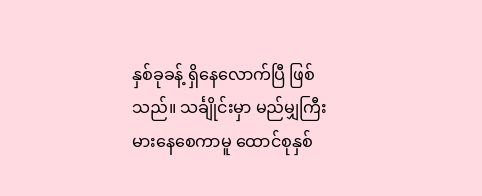နှစ်ခုခန့် ရှိနေလောက်ပြီ ဖြစ်သည်။ သင်္ချိုင်းမှာ မည်မျှကြီးမားနေစေကာမူ ထောင်စုနှစ်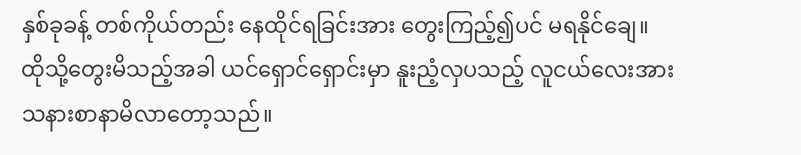နှစ်ခုခန့် တစ်ကိုယ်တည်း နေထိုင်ရခြင်းအား တွေးကြည့်၍ပင် မရနိုင်ချေ။ ထိုသို့တွေးမိသည့်အခါ ယင်ရှောင်ရှောင်းမှာ နူးညံ့လှပသည့် လူငယ်လေးအား သနားစာနာမိလာတော့သည်။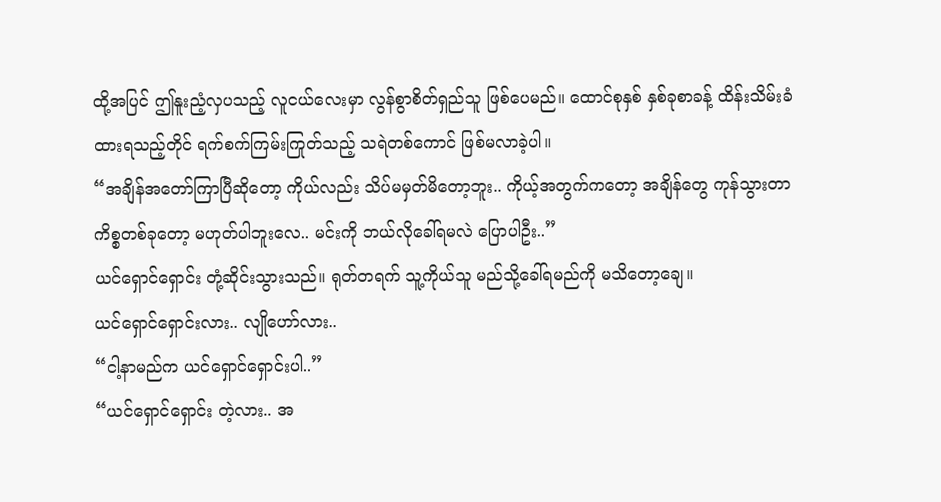ထို့အပြင် ဤနူးညံ့လှပသည့် လူငယ်လေးမှာ လွန်စွာစိတ်ရှည်သူ ဖြစ်ပေမည်။ ထောင်စုနှစ် နှစ်ခုစာခန့် ထိန်းသိမ်းခံထားရသည့်တိုင် ရက်စက်ကြမ်းကြုတ်သည့် သရဲတစ်ကောင် ဖြစ်မလာခဲ့ပါ။
“အချိန်အတော်ကြာပြီဆိုတော့ ကိုယ်လည်း သိပ်မမှတ်မိတော့ဘူး.. ကိုယ့်အတွက်ကတော့ အချိန်တွေ ကုန်သွားတာ ကိစ္စတစ်ခုတော့ မဟုတ်ပါဘူးလေ.. မင်းကို ဘယ်လိုခေါ်ရမလဲ ပြောပါဦး..”
ယင်ရှောင်ရှောင်း တုံ့ဆိုင်းသွားသည်။ ရုတ်တရက် သူ့ကိုယ်သူ မည်သို့ခေါ်ရမည်ကို မသိတော့ချေ။
ယင်ရှောင်ရှောင်းလား.. လျိုဟော်လား..
“ငါ့နာမည်က ယင်ရှောင်ရှောင်းပါ..”
“ယင်ရှောင်ရှောင်း တဲ့လား.. အ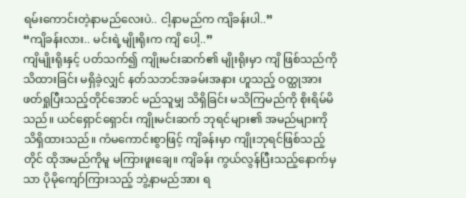ရမ်းကောင်းတဲ့နာမည်လေးပဲ.. ငါ့နာမည်က ကျိခန်းပါ..”
“ကျိခန်းလား.. မင်းရဲ့မျိုးရိုးက ကျိ ပေါ့..”
ကျိမျိုးရိုးနှင့် ပတ်သက်၍ ကျိုးမင်းဆက်၏ မျိုးရိုးမှာ ကျိ ဖြစ်သည်ကို သိထားခြင်း မရှိခဲ့လျှင် နတ်သဘင်အခမ်းအနား ဟူသည့် ဝတ္ထုအား ဖတ်ရှုပြီးသည့်တိုင်အောင် မည်သူမျှ သိရှိခြင်း မသိကြမည်ကို စိုးရိမ်မိသည်။ ယင်ရှောင်ရှောင်း ကျိုးမင်းဆက် ဘုရင်များ၏ အမည်များကို သိရှိထားသည်။ ကံမကောင်းစွာဖြင့် ကျိခန်းမှာ ကျိုးဘုရင်ဖြစ်သည့်တိုင် ထိုအမည်ကိုမူ မကြားဖူးချေ။ ကျိခန်း ကွယ်လွန်ပြီးသည့်နောက်မှသာ ပိုမိုကျော်ကြားသည့် ဘွဲ့နာမည်အား ရ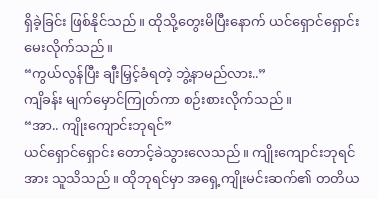ရှိခဲ့ခြင်း ဖြစ်နိုင်သည်။ ထိုသို့တွေးမိပြီးနောက် ယင်ရှောင်ရှောင်း မေးလိုက်သည်။
“ကွယ်လွန်ပြီး ချီးမြှင့်ခံရတဲ့ ဘွဲ့နာမည်လား..”
ကျိခန်း မျက်မှောင်ကြုတ်ကာ စဉ်းစားလိုက်သည်။
“အာ.. ကျိုးကျောင်းဘုရင်”
ယင်ရှောင်ရှောင်း တောင့်ခဲသွားလေသည်။ ကျိုးကျောင်းဘုရင်အား သူသိသည်။ ထိုဘုရင်မှာ အရှေ့ကျိုးမင်းဆက်၏ တတိယ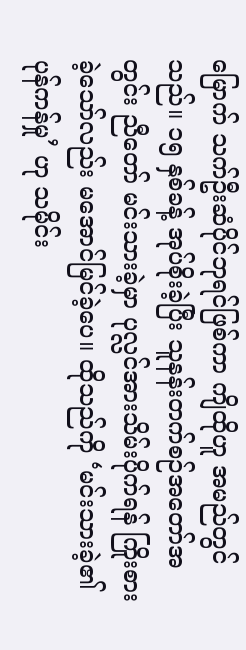မြောက် သက်ဦးဆံပိုင်ဘုရင်ဖြစ်ကာ ကျိထိုဟူ အမည်တွင်သည်။ ၁၅ နှစ်ခန့် အုပ်စိုးခဲ့ပြီး သူနန်းတက်စဉ်အတော်အတွင်း ညီတော် မင်းသားခဲ့မှာ ပုလ္လင်အားသိမ်းပိုက်ရန် ကြိုးစားခဲ့သော်လည်း မအောင်မြင်ခဲ့ပေ။ ထိုသည်ကို ‘မင်းသားခဲ့၏ ပုန်ကန်မှု’ ဟု သမိုင်း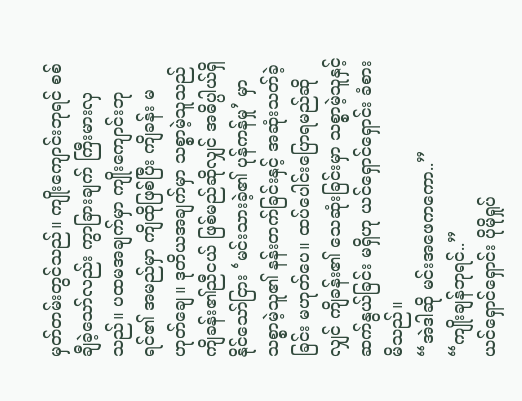မှတ်တမ်းတွင်သည်။ ကျိုးကျောင်းဘုရင် စစ်ချီခဲ့သော်လည်း ကွာခြားချက် ကြီးမားလှသည်။ ပထမအချက်မှာ ကျိုးကျောင်းဘုရင်၏ အမည်မှာ ကျိထိုဖြစ်ပြီး ကျိခန်း မဟုတ်ချေ။ ဒုတိယအချက်မှာ သစ္စာမဲ့သူသည် ကျိခန်း၏ညီငယ် ဖြစ်မည်ဆိုလျှင် အဓိပ္ပါယ်ရှိနိုင်သော်ငြား ‘မင်းသားခဲ့၏ ပုန်ကန်မှု’ မှာ သစ္စာမဲ့သူ၏ နန်းတက်ခြင်းနှင့် အဆုံးသတ်ခဲ့ခြင်း မဟုတ်ပေ။ ထပ်ပေါင်းပြောရမည်ဆိုလျှင် ကျိခန်း၏ သေဆုံးခြင်းမှာ သစ္စာမဲ့သူနှင့် ဆက်နွယ်ခြင်း မရှိဟု ယင်ရှောင်ရှောင်း ခံစားမိသည်။
“အဲဒါဆို မင်းအဖေကကော..”
“ကျိုးချန်ဘုရင်..”
ယင်ရှောင်ရှောင်း ပိုမိုရှုပ်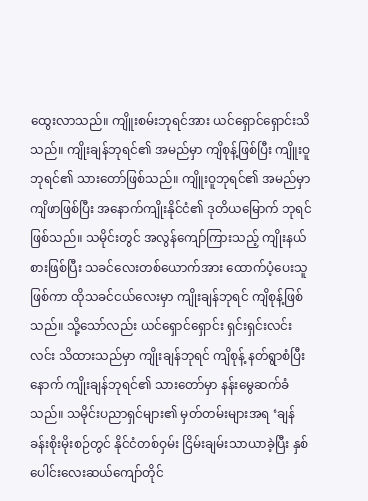ထွေးလာသည်။ ကျိူးစမ်းဘုရင်အား ယင်ရှောင်ရှောင်းသိသည်။ ကျိုးချန်ဘုရင်၏ အမည်မှာ ကျိစုန့်ဖြစ်ပြီး ကျိူးဝူဘုရင်၏ သားတော်ဖြစ်သည်။ ကျိူးဝူဘုရင်၏ အမည်မှာ ကျိဖာဖြစ်ပြီး အနောက်ကျိုးနိုင်ငံ၏ ဒုတိယမြောက် ဘုရင်ဖြစ်သည်။ သမိုင်းတွင် အလွန်ကျော်ကြားသည့် ကျိုးနယ်စားဖြစ်ပြီး သခင်လေးတစ်ယောက်အား ထောက်ပံ့ပေးသူဖြစ်ကာ ထိုသခင်ငယ်လေးမှာ ကျိုးချန်ဘုရင် ကျိစုန့်ဖြစ်သည်။ သို့သော်လည်း ယင်ရှောင်ရှောင်း ရှင်းရှင်းလင်းလင်း သိထားသည်မှာ ကျိုးချန်ဘုရင် ကျိစုန့် နတ်ရွာစံပြီးနောက် ကျိုးချန်ဘုရင်၏ သားတော်မှာ နန်းမွေဆက်ခံသည်။ သမိုင်းပညာရှင်များ၏ မှတ်တမ်းများအရ ‘ချန်ခန်းစိုးမိုးစဉ်တွင် နိုင်ငံတစ်ဝှမ်း ငြိမ်းချမ်းသာယာခဲ့ပြီး နှစ်ပေါင်းလေးဆယ်ကျော်တိုင်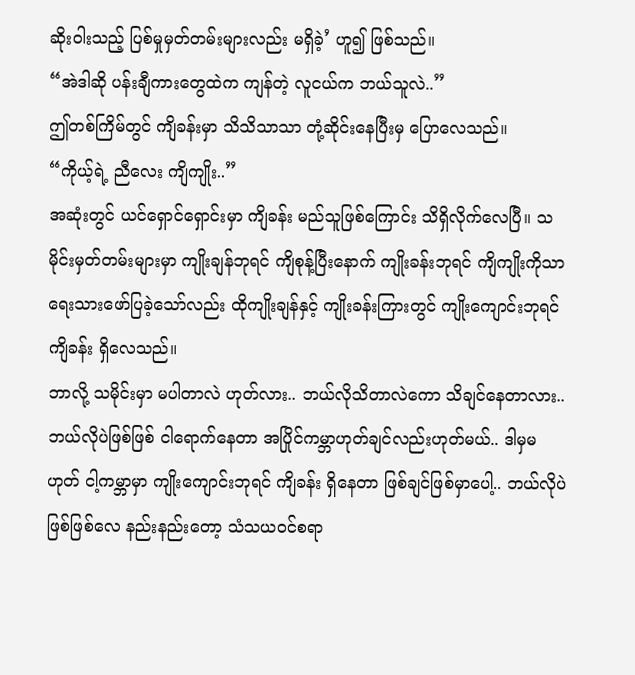ဆိုးဝါးသည့် ပြစ်မှုမှတ်တမ်းများလည်း မရှိခဲ့’ ဟူ၍ ဖြစ်သည်။
“အဲဒါဆို ပန်းချီကားတွေထဲက ကျန်တဲ့ လူငယ်က ဘယ်သူလဲ..”
ဤတစ်ကြိမ်တွင် ကျိခန်းမှာ သိသိသာသာ တုံ့ဆိုင်းနေပြီးမှ ပြောလေသည်။
“ကိုယ့်ရဲ့ ညီလေး ကျိကျိုး..”
အဆုံးတွင် ယင်ရှောင်ရှောင်းမှာ ကျိခန်း မည်သူဖြစ်ကြောင်း သိရှိလိုက်လေပြီ။ သမိုင်းမှတ်တမ်းများမှာ ကျိုးချန်ဘုရင် ကျိစုန့်ပြီးနောက် ကျိုးခန်းဘုရင် ကျိကျိုးကိုသာ ရေးသားဖော်ပြခဲ့သော်လည်း ထိုကျိုးချန်နှင့် ကျိုးခန်းကြားတွင် ကျိုးကျောင်းဘုရင် ကျိခန်း ရှိလေသည်။
ဘာလို့ သမိုင်းမှာ မပါတာလဲ ဟုတ်လား.. ဘယ်လိုသိတာလဲကော သိချင်နေတာလား.. ဘယ်လိုပဲဖြစ်ဖြစ် ငါရောက်နေတာ အပြိုင်ကမ္ဘာဟုတ်ချင်လည်းဟုတ်မယ်.. ဒါမှမဟုတ် ငါ့ကမ္ဘာမှာ ကျိုးကျောင်းဘုရင် ကျိခန်း ရှိနေတာ ဖြစ်ချင်ဖြစ်မှာပေါ့.. ဘယ်လိုပဲဖြစ်ဖြစ်လေ နည်းနည်းတော့ သံသယဝင်စရာ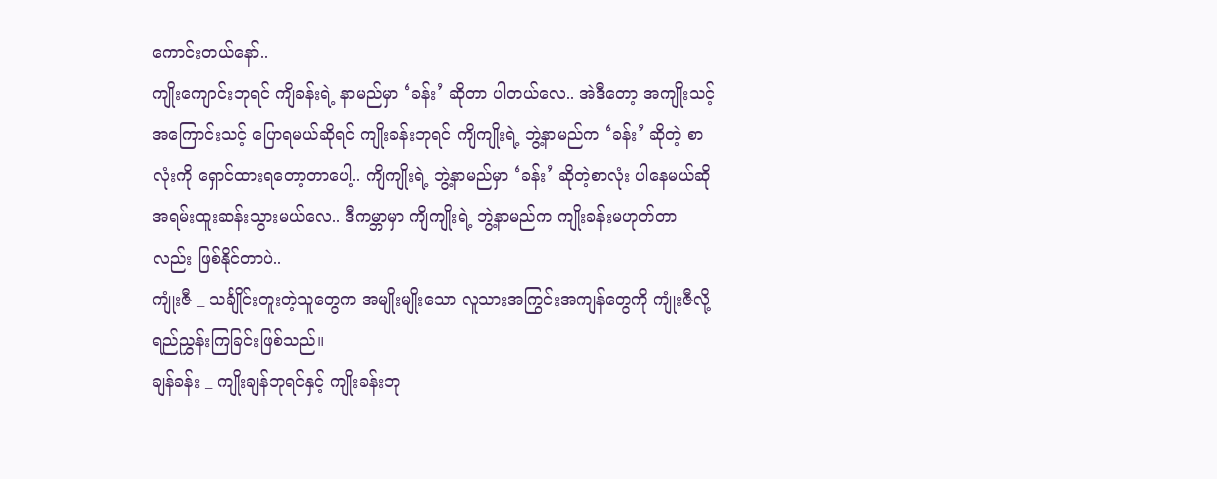ကောင်းတယ်နော်..
ကျိုးကျောင်းဘုရင် ကျိခန်းရဲ့ နာမည်မှာ ‘ခန်း’ ဆိုတာ ပါတယ်လေ.. အဲဒီတော့ အကျိုးသင့် အကြောင်းသင့် ပြောရမယ်ဆိုရင် ကျိုးခန်းဘုရင် ကျိကျိုးရဲ့ ဘွဲ့နာမည်က ‘ခန်း’ ဆိုတဲ့ စာလုံးကို ရှောင်ထားရတော့တာပေါ့.. ကျိကျိုးရဲ့ ဘွဲ့နာမည်မှာ ‘ခန်း’ ဆိုတဲ့စာလုံး ပါနေမယ်ဆို အရမ်းထူးဆန်းသွားမယ်လေ.. ဒီကမ္ဘာမှာ ကျိကျိုးရဲ့ ဘွဲ့နာမည်က ကျိုးခန်းမဟုတ်တာလည်း ဖြစ်နိုင်တာပဲ..
ကျုံးဇီ _ သင်္ချိုင်းတူးတဲ့သူတွေက အမျိုးမျိုးသော လူသားအကြွင်းအကျန်တွေကို ကျုံးဇီလို့ ရည်ညွှန်းကြခြင်းဖြစ်သည်။
ချန်ခန်း _ ကျိုးချန်ဘုရင်နှင့် ကျိုးခန်းဘု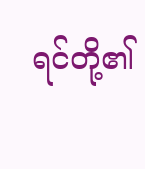ရင်တို့၏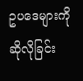ဥပဒေများကို ဆိုလိုခြင်း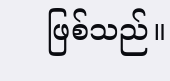ဖြစ်သည်။